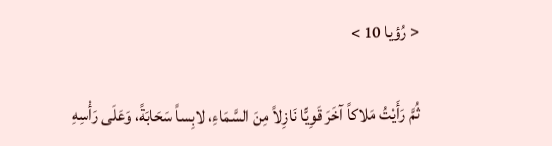< رُؤيا 10 >

ثُمَّ رَأَيْتُ مَلاكاً آخَرَ قَوِيًّا نَازِلاً مِنَ السَّمَاءِ، لابِساً سَحَابَةً، وَعَلَى رَأْسِهِ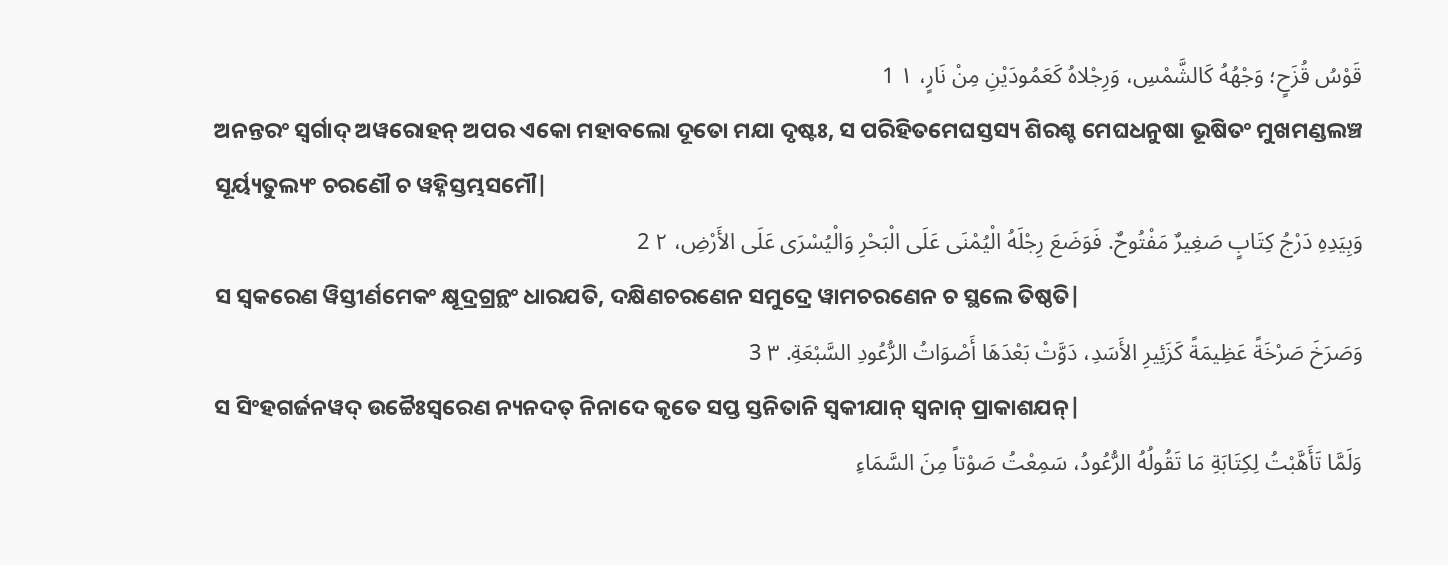قَوْسُ قُزَحٍ؛ وَجْهُهُ كَالشَّمْسِ، وَرِجْلاهُ كَعَمُودَيْنِ مِنْ نَارٍ، ١ 1
ଅନନ୍ତରଂ ସ୍ୱର୍ଗାଦ୍ ଅୱରୋହନ୍ ଅପର ଏକୋ ମହାବଲୋ ଦୂତୋ ମଯା ଦୃଷ୍ଟଃ, ସ ପରିହିତମେଘସ୍ତସ୍ୟ ଶିରଶ୍ଚ ମେଘଧନୁଷା ଭୂଷିତଂ ମୁଖମଣ୍ଡଲଞ୍ଚ ସୂର୍ୟ୍ୟତୁଲ୍ୟଂ ଚରଣୌ ଚ ୱହ୍ନିସ୍ତମ୍ଭସମୌ|
وَبِيَدِهِ دَرْجُ كِتَابٍ صَغِيرٌ مَفْتُوحٌ. فَوَضَعَ رِجْلَهُ الْيُمْنَى عَلَى الْبَحْرِ وَالْيُسْرَى عَلَى الأَرْضِ، ٢ 2
ସ ସ୍ୱକରେଣ ୱିସ୍ତୀର୍ଣମେକଂ କ୍ଷୂଦ୍ରଗ୍ରନ୍ଥଂ ଧାରଯତି, ଦକ୍ଷିଣଚରଣେନ ସମୁଦ୍ରେ ୱାମଚରଣେନ ଚ ସ୍ଥଲେ ତିଷ୍ଠତି|
وَصَرَخَ صَرْخَةً عَظِيمَةً كَزَئِيرِ الأَسَدِ، دَوَّتْ بَعْدَهَا أَصْوَاتُ الرُّعُودِ السَّبْعَةِ. ٣ 3
ସ ସିଂହଗର୍ଜନୱଦ୍ ଉଚ୍ଚୈଃସ୍ୱରେଣ ନ୍ୟନଦତ୍ ନିନାଦେ କୃତେ ସପ୍ତ ସ୍ତନିତାନି ସ୍ୱକୀଯାନ୍ ସ୍ୱନାନ୍ ପ୍ରାକାଶଯନ୍|
وَلَمَّا تَأَهَّبْتُ لِكِتَابَةِ مَا تَقُولُهُ الرُّعُودُ، سَمِعْتُ صَوْتاً مِنَ السَّمَاءِ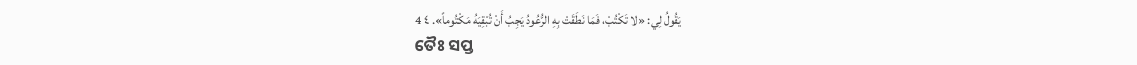يَقُولُ لِي: «لا تَكْتُبْ، فَمَا نَطَقَتْ بِهِ الرُّعُودُ يَجِبُ أَنْ تُبْقِيَهُ مَكْتُوماً». ٤ 4
ତୈଃ ସପ୍ତ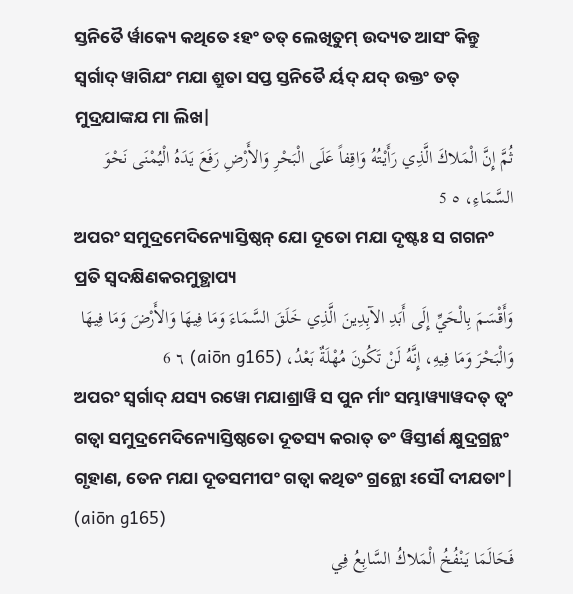ସ୍ତନିତୈ ର୍ୱାକ୍ୟେ କଥିତେ ଽହଂ ତତ୍ ଲେଖିତୁମ୍ ଉଦ୍ୟତ ଆସଂ କିନ୍ତୁ ସ୍ୱର୍ଗାଦ୍ ୱାଗିଯଂ ମଯା ଶ୍ରୁତା ସପ୍ତ ସ୍ତନିତୈ ର୍ୟଦ୍ ଯଦ୍ ଉକ୍ତଂ ତତ୍ ମୁଦ୍ରଯାଙ୍କଯ ମା ଲିଖ|
ثُمَّ إِنَّ الْمَلاكَ الَّذِي رَأَيْتُهُ وَاقِفاً عَلَى الْبَحْرِ وَالأَرْضِ رَفَعَ يَدَهُ الْيُمْنَى نَحْوَ السَّمَاءِ، ٥ 5
ଅପରଂ ସମୁଦ୍ରମେଦିନ୍ୟୋସ୍ତିଷ୍ଠନ୍ ଯୋ ଦୂତୋ ମଯା ଦୃଷ୍ଟଃ ସ ଗଗନଂ ପ୍ରତି ସ୍ୱଦକ୍ଷିଣକରମୁତ୍ଥାପ୍ୟ
وَأَقْسَمَ بِالْحَيِّ إِلَى أَبَدِ الآبِدِينَ الَّذِي خَلَقَ السَّمَاءَ وَمَا فِيهَا وَالأَرْضَ وَمَا فِيهَا وَالْبَحْرَ وَمَا فِيهِ، إِنَّهُ لَنْ تَكُونَ مُهْلَةٌ بَعْدُ، (aiōn g165) ٦ 6
ଅପରଂ ସ୍ୱର୍ଗାଦ୍ ଯସ୍ୟ ରୱୋ ମଯାଶ୍ରାୱି ସ ପୁନ ର୍ମାଂ ସମ୍ଭାୱ୍ୟାୱଦତ୍ ତ୍ୱଂ ଗତ୍ୱା ସମୁଦ୍ରମେଦିନ୍ୟୋସ୍ତିଷ୍ଠତୋ ଦୂତସ୍ୟ କରାତ୍ ତଂ ୱିସ୍ତୀର୍ଣ କ୍ଷୁଦ୍ରଗ୍ରନ୍ଥଂ ଗୃହାଣ, ତେନ ମଯା ଦୂତସମୀପଂ ଗତ୍ୱା କଥିତଂ ଗ୍ରନ୍ଥୋ ଽସୌ ଦୀଯତାଂ| (aiōn g165)
فَحَالَمَا يَنْفُخُ الْمَلاكُ السَّابِعُ فِي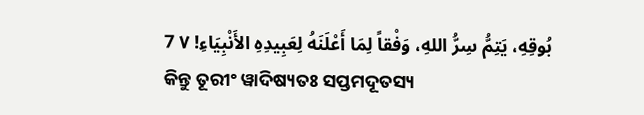بُوقِهِ، يَتِمُّ سِرُّ اللهِ، وَفْقاً لِمَا أَعْلَنَهُ لِعَبِيدِهِ الأَنْبِيَاءِ! ٧ 7
କିନ୍ତୁ ତୂରୀଂ ୱାଦିଷ୍ୟତଃ ସପ୍ତମଦୂତସ୍ୟ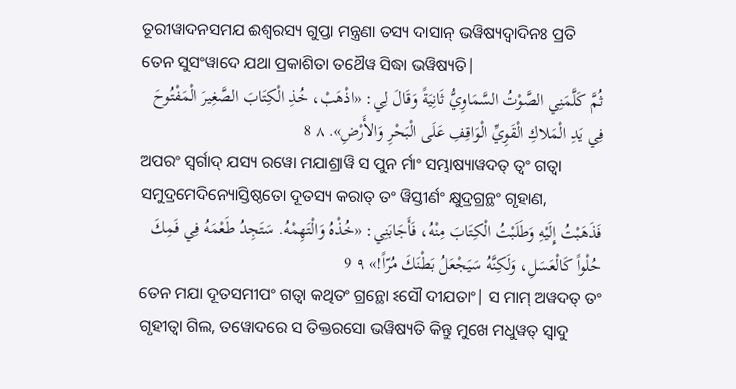ତୂରୀୱାଦନସମଯ ଈଶ୍ୱରସ୍ୟ ଗୁପ୍ତା ମନ୍ତ୍ରଣା ତସ୍ୟ ଦାସାନ୍ ଭୱିଷ୍ୟଦ୍ୱାଦିନଃ ପ୍ରତି ତେନ ସୁସଂୱାଦେ ଯଥା ପ୍ରକାଶିତା ତଥୈୱ ସିଦ୍ଧା ଭୱିଷ୍ୟତି|
ثُمَّ كَلَّمَنِي الصَّوْتُ السَّمَاوِيُّ ثَانِيَةً وَقَالَ لِي: «اذْهَبْ، خُذِ الْكِتَابَ الصَّغِيرَ الْمَفْتُوحَ فِي يَدِ الْمَلاكِ الْقَوِيِّ الْوَاقِفِ عَلَى الْبَحْرِ وَالأَرْضِ». ٨ 8
ଅପରଂ ସ୍ୱର୍ଗାଦ୍ ଯସ୍ୟ ରୱୋ ମଯାଶ୍ରାୱି ସ ପୁନ ର୍ମାଂ ସମ୍ଭାଷ୍ୟାୱଦତ୍ ତ୍ୱଂ ଗତ୍ୱା ସମୁଦ୍ରମେଦିନ୍ୟୋସ୍ତିଷ୍ଠତୋ ଦୂତସ୍ୟ କରାତ୍ ତଂ ୱିସ୍ତୀର୍ଣଂ କ୍ଷୁଦ୍ରଗ୍ରନ୍ଥଂ ଗୃହାଣ,
فَذَهَبْتُ إِلَيْهِ وَطَلَبْتُ الْكِتَابَ مِنْهُ، فَأَجَابَنِي: «خُذْهُ وَالْتَهِمْهُ. سَتَجِدُ طَعْمَهُ فِي فَمِكَ حُلْواً كَالْعَسَلِ، وَلَكِنَّهُ سَيَجْعَلُ بَطْنَكَ مُرّاً!» ٩ 9
ତେନ ମଯା ଦୂତସମୀପଂ ଗତ୍ୱା କଥିତଂ ଗ୍ରନ୍ଥୋ ଽସୌ ଦୀଯତାଂ| ସ ମାମ୍ ଅୱଦତ୍ ତଂ ଗୃହୀତ୍ୱା ଗିଲ, ତୱୋଦରେ ସ ତିକ୍ତରସୋ ଭୱିଷ୍ୟତି କିନ୍ତୁ ମୁଖେ ମଧୁୱତ୍ ସ୍ୱାଦୁ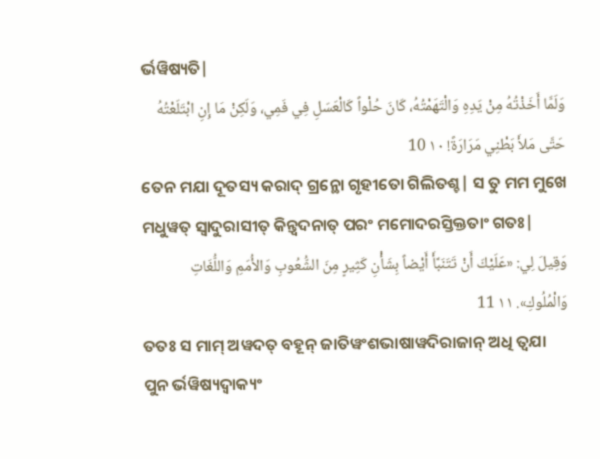ର୍ଭୱିଷ୍ୟତି|
وَلَمَّا أَخَذْتُهُ مِنْ يَدِهِ وَالْتَهَمْتُهُ، كَانَ حُلْواً كَالْعَسَلِ فِي فَمِي، وَلَكِنْ مَا إِنِ ابْتَلَعْتُهُ حَتَّى مَلأَ بَطْنِي مَرَارَةً! ١٠ 10
ତେନ ମଯା ଦୂତସ୍ୟ କରାଦ୍ ଗ୍ରନ୍ଥୋ ଗୃହୀତୋ ଗିଲିତଶ୍ଚ| ସ ତୁ ମମ ମୁଖେ ମଧୁୱତ୍ ସ୍ୱାଦୁରାସୀତ୍ କିନ୍ତ୍ୱଦନାତ୍ ପରଂ ମମୋଦରସ୍ତିକ୍ତତାଂ ଗତଃ|
وَقِيلَ لِي: «عَلَيْكَ أَنْ تَتَنَبَّأَ أَيْضاً بِشَأْنِ كَثِيرٍ مِنَ الشُّعُوبِ وَالأُمَمِ وَاللُّغَاتِ وَالْمُلُوكِ». ١١ 11
ତତଃ ସ ମାମ୍ ଅୱଦତ୍ ବହୂନ୍ ଜାତିୱଂଶଭାଷାୱଦିରାଜାନ୍ ଅଧି ତ୍ୱଯା ପୁନ ର୍ଭୱିଷ୍ୟଦ୍ୱାକ୍ୟଂ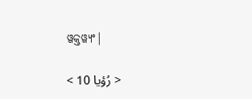ୱକ୍ତୱ୍ୟଂ|

< رُؤيا 10 >